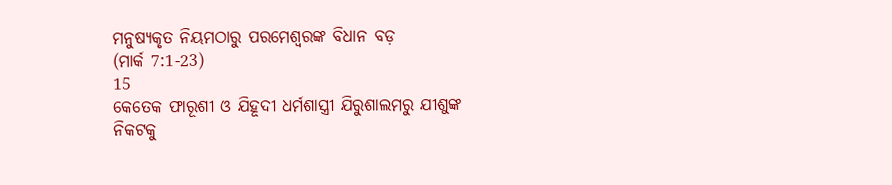ମନୁଷ୍ୟକୃତ ନିୟମଠାରୁ ପରମେଶ୍ୱରଙ୍କ ବିଧାନ ବଡ଼
(ମାର୍କ 7:1-23)
15
କେତେକ ଫାରୂଶୀ ଓ ଯିହୂଦୀ ଧର୍ମଶାସ୍ତ୍ରୀ ଯିରୁଶାଲମରୁ ଯୀଶୁଙ୍କ ନିକଟକୁ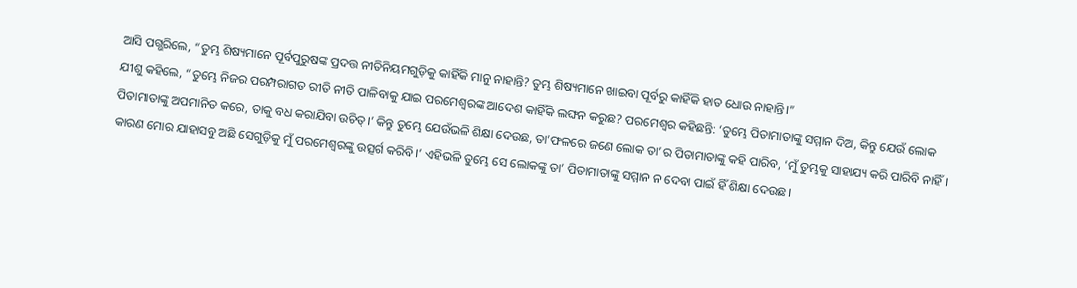ଆସି ପଗ୍ଭରିଲେ, “ତୁମ୍ଭ ଶିଷ୍ୟମାନେ ପୂର୍ବପୁରୁଷଙ୍କ ପ୍ରଦତ୍ତ ନୀତିନିୟମଗୁଡ଼ିକୁ କାହିଁକି ମାନୁ ନାହାନ୍ତି? ତୁମ୍ଭ ଶିଷ୍ୟମାନେ ଖାଇବା ପୂର୍ବରୁ କାହିଁକି ହାତ ଧୋଉ ନାହାନ୍ତି।”
ଯୀଶୁ କହିଲେ, “ତୁମ୍ଭେ ନିଜର ପରମ୍ପରାଗତ ରୀତି ନୀତି ପାଳିବାକୁ ଯାଇ ପରମେଶ୍ୱରଙ୍କ ଆଦେଶ କାହିଁକି ଲଙ୍ଘନ କରୁଛ? ପରମେଶ୍ୱର କହିଛନ୍ତି: ‘ତୁମ୍ଭେ ପିତାମାତାଙ୍କୁ ସମ୍ମାନ ଦିଅ, କିନ୍ତୁ ଯେଉଁ ଲୋକ ପିତାମାତାଙ୍କୁ ଅପମାନିତ କରେ, ତାକୁ ବଧ କରାଯିବା ଉଚିତ୍।’ କିନ୍ତୁ ତୁମ୍ଭେ ଯେଉଁଭଳି ଶିକ୍ଷା ଦେଉଛ, ତା’ଫଳରେ ଜଣେ ଲୋକ ତା’ର ପିତାମାତାଙ୍କୁ କହି ପାରିବ, ‘ମୁଁ ତୁମ୍ଭକୁ ସାହାଯ୍ୟ କରି ପାରିବି ନାହିଁ। କାରଣ ମୋର ଯାହାସବୁ ଅଛି ସେଗୁଡ଼ିକୁ ମୁଁ ପରମେଶ୍ୱରଙ୍କୁ ଉତ୍ସର୍ଗ କରିବି।’ ଏହିଭଳି ତୁମ୍ଭେ ସେ ଲୋକଙ୍କୁ ତା’ ପିତାମାତାଙ୍କୁ ସମ୍ମାନ ନ ଦେବା ପାଇଁ ହିଁ ଶିକ୍ଷା ଦେଉଛ।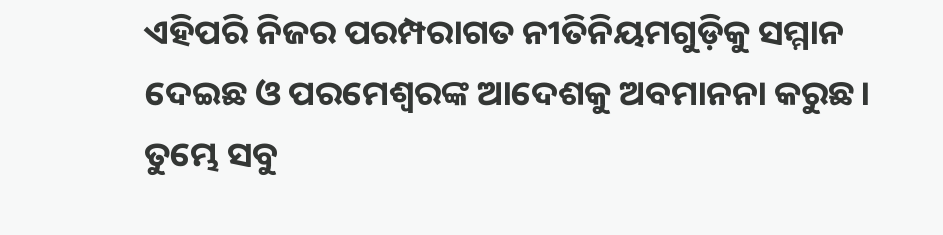ଏହିପରି ନିଜର ପରମ୍ପରାଗତ ନୀତିନିୟମଗୁଡ଼ିକୁ ସମ୍ମାନ ଦେଇଛ ଓ ପରମେଶ୍ୱରଙ୍କ ଆଦେଶକୁ ଅବମାନନା କରୁଛ। ତୁମ୍ଭେ ସବୁ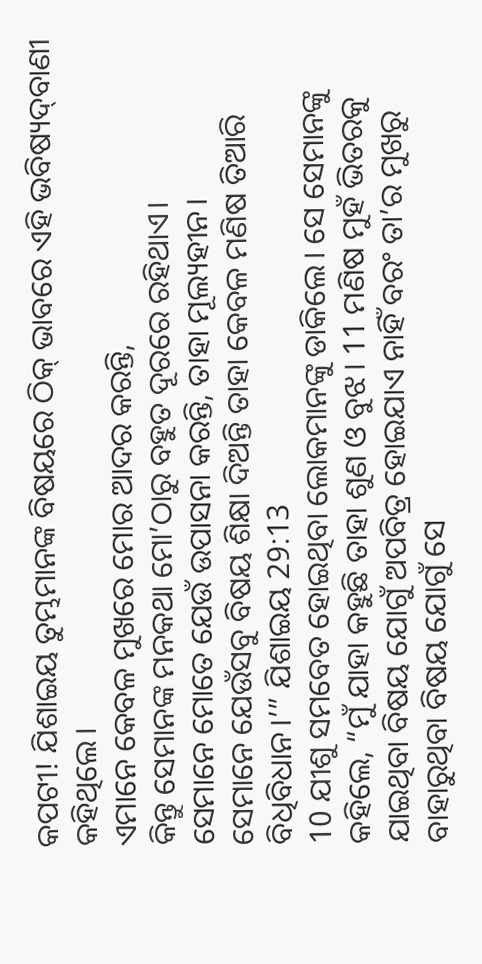କପଟୀ! ଯିଶାଇୟ ତୁମ୍ଭମାନଙ୍କ ବିଷୟରେ ଠି‌କ୍‌ ଭାବରେ ଏହି ଭବିଷ୍ୟ‌‌‌‌‌‌‌ଦ୍‌‌ବାଣୀ କହିଥିଲେ।
ଏମାନେ କେବଳ ମୁଖରେ ମୋର ଆଦର କରନ୍ତି,
କିନ୍ତୁ ସେମାନଙ୍କ ମନକଥା ମୋ’ଠାରୁ ବହୁତ ଦୂରରେ ରହିଥାଏ।
ସେମାନେ ମୋତେ ଯେଉଁ ଉପାସନା କରନ୍ତି, ତାହା ମୂଲ୍ୟହୀନ।
ସେମାନେ ଯେଉଁସବୁ ବିଷୟ ଶିକ୍ଷା ଦିଅନ୍ତି ତାହା କେବଳ ମଣିଷ ତିଆରି ବିଧିବିଧାନ।’” ଯିଶାଇୟ 29:13
10 ଯୀଶୁ ସମବେତ ହୋଇଥିବା ଲୋକମାନଙ୍କୁ ଡାକିଲେ। ସେ ସେମାନଙ୍କୁ କହିଲେ, “ମୁଁ ଯାହା କହୁଛି ତାହା ଶୁଣ ଓ ବୁଝ। 11 ମଣିଷ ମୁହଁ ଭିତରକୁ ଯାଇଥିବା ବିଷୟ ଯୋଗୁଁ ଅପବିତ୍ର ହୋଇଯାଏ ନାହିଁ ବରଂ ତା’ର ମୁଖରୁ ବାହାରୁଥିବା ବିଷୟ ଯୋଗୁଁ ସେ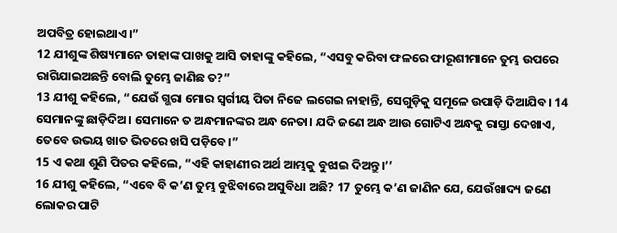ଅପବିତ୍ର ହୋଇଥାଏ।”
12 ଯୀଶୁଙ୍କ ଶିଷ୍ୟମାନେ ତାହାଙ୍କ ପାଖକୁ ଆସି ତାହାଙ୍କୁ କହିଲେ, “ଏସବୁ କରିବା ଫଳରେ ଫାରୂଶୀମାନେ ତୁମ୍ଭ ଉପରେ ରାଗିଯାଇଅଛନ୍ତି ବୋଲି ତୁମ୍ଭେ ଜାଣିଛ ତ?”
13 ଯୀଶୁ କହିଲେ, “ଯେଉଁ ଗ୍ଭରା ମୋର ସ୍ୱର୍ଗୀୟ ପିତା ନିଜେ ଲଗେଇ ନାହାନ୍ତି, ସେଗୁଡ଼ିକୁ ସମୂଳେ ଉପାଡ଼ି ଦିଆଯିବ। 14 ସେମାନଙ୍କୁ ଛାଡ଼ିଦିଅ। ସେମାନେ ତ ଅନ୍ଧମାନଙ୍କର ଅନ୍ଧ ନେତା। ଯଦି ଜଣେ ଅନ୍ଧ ଆଉ ଗୋଟିଏ ଅନ୍ଧକୁ ରାସ୍ତା ଦେଖାଏ, ତେବେ ଉଭୟ ଖାତ ଭିତରେ ଖସି ପଡ଼ିବେ।”
15 ଏ କଥା ଶୁଣି ପିତର କହିଲେ, “ଏହି କାହାଣୀର ଅର୍ଥ ଆମ୍ଭକୁ ବୁଝାଇ ଦିଅନ୍ତୁ।’’
16 ଯୀଶୁ କହିଲେ, “ଏବେ ବି କ’ଣ ତୁମ୍ଭ ବୁଝିବାରେ ଅସୁବିଧା ଅଛି? 17 ତୁମ୍ଭେ କ’ଣ ଜାଣିନ ଯେ, ଯେଉଁଖାଦ୍ୟ ଜଣେ ଲୋକର ପାଟି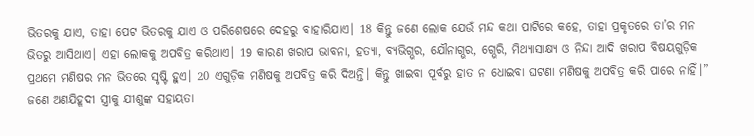ଭିତରକୁ ଯାଏ, ତାହା ପେଟ ଭିତରକୁ ଯାଏ ଓ ପରିଶେଷରେ ଦେହରୁ ବାହାରିଯାଏ। 18 କିନ୍ତୁ ଜଣେ ଲୋକ ଯେଉଁ ମନ୍ଦ କଥା ପାଟିରେ କହେ, ତାହା ପ୍ରକୃତରେ ତା’ର ମନ ଭିତରୁ ଆସିଥାଏ। ଏହା ଲୋକକୁ ଅପବିତ୍ର କରିଥାଏ। 19 କାରଣ ଖରାପ ଭାବନା, ହତ୍ୟା, ବ୍ୟଭିଗ୍ଭର, ଯୌନାଗ୍ଭର, ଗ୍ଭେରି, ମିଥ୍ୟାସାକ୍ଷ୍ୟ ଓ ନିନ୍ଦା ଆଦି ଖରାପ ବିଷୟଗୁଡ଼ିକ ପ୍ରଥମେ ମଣିଷର ମନ ଭିତରେ ସୃଷ୍ଟି ହୁଏ। 20 ଏଗୁଡ଼ିକ ମଣିଷକୁ ଅପବିତ୍ର କରି ଦିଅନ୍ତି। କିନ୍ତୁ ଖାଇବା ପୂର୍ବରୁ ହାତ ନ ଧୋଇବା ଘଟଣା ମଣିଷକୁ ଅପବିତ୍ର କରି ପାରେ ନାହିଁ।”
ଜଣେ ଅଣଯିହୂଦୀ ସ୍ତ୍ରୀକୁ ଯୀଶୁଙ୍କ ସହାୟତା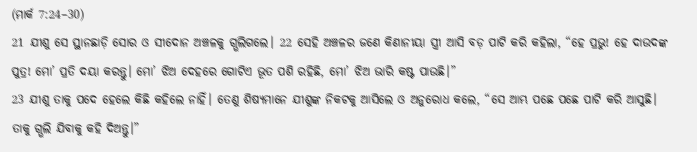(ମାର୍କ 7:24–30)
21 ଯୀଶୁ ସେ ସ୍ଥାନଛାଡ଼ି ସୋର ଓ ସୀଦୋନ ଅଞ୍ଚଳକୁ ଗ୍ଭଲିଗଲେ। 22 ସେହି ଅଞ୍ଚଳର ଜଣେ କିଣାନୀୟା ସ୍ତ୍ରୀ ଆସି ବଡ଼ ପାଟି କରି କହିଲା, “ହେ ପ୍ରଭୁ! ହେ ଦାଉଦଙ୍କ ପୁତ୍ର! ମୋ’ ପ୍ରତି ଦୟା କରନ୍ତୁ। ମୋ’ ଝିଅ ଦେହରେ ଗୋଟିଏ ଭୂତ ପଶି ରହିଛି, ମୋ’ ଝିଅ ଭାରି କଷ୍ଟ ପାଉଛି।”
23 ଯୀଶୁ ତାକୁ ପଦେ ହେଲେ କିଛି କହିଲେ ନାହିଁ। ତେଣୁ ଶିଷ୍ୟମାନେ ଯୀଶୁଙ୍କ ନିକଟକୁ ଆସିଲେ ଓ ଅନୁରୋଧ କଲେ, “ସେ ଆମ୍ଭ ପଛେ ପଛେ ପାଟି କରି ଆସୁଛି। ତାକୁ ଗ୍ଭଲି ଯିବାକୁ କହି ଦିଅନ୍ତୁ।”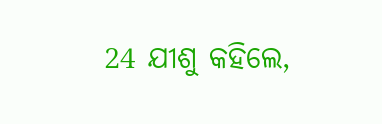24 ଯୀଶୁ କହିଲେ,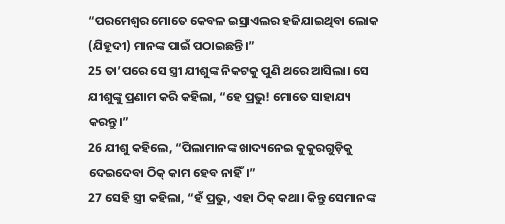“ପରମେଶ୍ୱର ମୋତେ କେବଳ ଇସ୍ରାଏଲର ହଜିଯାଇଥିବା ଲୋକ (ଯିହୂଦୀ) ମାନଙ୍କ ପାଇଁ ପଠାଇଛନ୍ତି।”
25 ତା’ପରେ ସେ ସ୍ତ୍ରୀ ଯୀଶୁଙ୍କ ନିକଟକୁ ପୁଣି ଥରେ ଆସିଲା। ସେ ଯୀଶୁଙ୍କୁ ପ୍ରଣାମ କରି କହିଲା, “ହେ ପ୍ରଭୁ! ମୋତେ ସାହାଯ୍ୟ କରନ୍ତୁ।”
26 ଯୀଶୁ କହିଲେ, “ପିଲାମାନଙ୍କ ଖାଦ୍ୟନେଇ କୁକୁରଗୁଡ଼ିକୁ ଦେଇଦେବା ଠି‌କ୍‌ କାମ ହେବ ନାହିଁ।”
27 ସେହି ସ୍ତ୍ରୀ କହିଲା, “ହଁ ପ୍ରଭୁ, ଏହା ଠି‌କ୍‌ କଥା। କିନ୍ତୁ ସେମାନଙ୍କ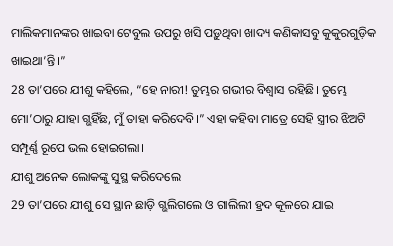ମାଲିକମାନଙ୍କର ଖାଇବା ଟେବୁଲ ଉପରୁ ଖସି ପଡ଼ୁଥିବା ଖାଦ୍ୟ କଣିକାସବୁ କୁକୁରଗୁଡ଼ିକ ଖାଇଥା’ନ୍ତି।”
28 ତା’ପରେ ଯୀଶୁ କହିଲେ, “ହେ ନାରୀ! ତୁମ୍ଭର ଗଭୀର ବିଶ୍ୱାସ ରହିଛି। ତୁମ୍ଭେ ମୋ’ଠାରୁ ଯାହା ଗ୍ଭହିଁଛ, ମୁଁ ତାହା କରିଦେବି।” ଏହା କହିବା ମାତ୍ରେ ସେହି ସ୍ତ୍ରୀର ଝିଅଟି ସମ୍ପୂର୍ଣ୍ଣ ରୂପେ ଭଲ ହୋଇଗଲା।
ଯୀଶୁ ଅନେକ ଲୋକଙ୍କୁ ସୁସ୍ଥ କରିଦେଲେ
29 ତା’ପରେ ଯୀଶୁ ସେ ସ୍ଥାନ ଛାଡ଼ି ଗ୍ଭଲିଗଲେ ଓ ଗାଲିଲୀ ହ୍ରଦ କୂଳରେ ଯାଇ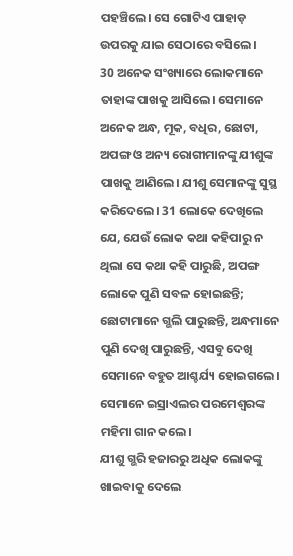ପହଞ୍ଚିଲେ। ସେ ଗୋଟିଏ ପାହାଡ଼ ଉପରକୁ ଯାଇ ସେଠାରେ ବସିଲେ।
30 ଅନେକ ସଂଖ୍ୟାରେ ଲୋକମାନେ ତାହାଙ୍କ ପାଖକୁ ଆସିଲେ। ସେମାନେ ଅନେକ ଅନ୍ଧ, ମୂକ, ବଧିର, ଛୋଟା, ଅପଙ୍ଗ ଓ ଅନ୍ୟ ରୋଗୀମାନଙ୍କୁ ଯୀଶୁଙ୍କ ପାଖକୁ ଆଣିଲେ। ଯୀଶୁ ସେମାନଙ୍କୁ ସୁସ୍ଥ କରିଦେଲେ। 31 ଲୋକେ ଦେଖିଲେ ଯେ, ଯେଉଁ ଲୋକ କଥା କହିପାରୁ ନ ଥିଲା ସେ କଥା କହି ପାରୁଛି, ଅପଙ୍ଗ ଲୋକେ ପୁଣି ସବଳ ହୋଇଛନ୍ତି; ଛୋଟାମାନେ ଗ୍ଭଲି ପାରୁଛନ୍ତି, ଅନ୍ଧମାନେ ପୁଣି ଦେଖି ପାରୁଛନ୍ତି, ଏସବୁ ଦେଖି ସେମାନେ ବହୁତ ଆଶ୍ଚର୍ଯ୍ୟ ହୋଇଗଲେ। ସେମାନେ ଇସ୍ରାଏଲର ପରମେଶ୍ୱରଙ୍କ ମହିମା ଗାନ କଲେ।
ଯୀଶୁ ଗ୍ଭରି ହଜାରରୁ ଅଧିକ ଲୋକଙ୍କୁ ଖାଇବାକୁ ଦେଲେ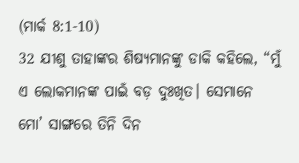(ମାର୍କ 8:1-10)
32 ଯୀଶୁ ତାହାଙ୍କର ଶିଷ୍ୟମାନଙ୍କୁ ଡାକି କହିଲେ, “ମୁଁ ଏ ଲୋକମାନଙ୍କ ପାଇଁ ବଡ଼ ଦୁଃଖିତ। ସେମାନେ ମୋ’ ସାଙ୍ଗରେ ତିନି ଦିନ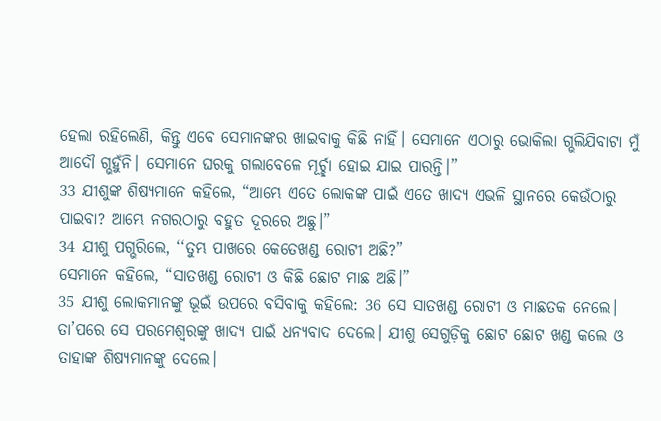ହେଲା ରହିଲେଣି, କିନ୍ତୁ ଏବେ ସେମାନଙ୍କର ଖାଇବାକୁ କିଛି ନାହିଁ। ସେମାନେ ଏଠାରୁ ଭୋକିଲା ଗ୍ଭଲିଯିବାଟା ମୁଁ ଆଦୌ ଗ୍ଭହୁଁନି। ସେମାନେ ଘରକୁ ଗଲାବେଳେ ମୂର୍ଚ୍ଛା ହୋଇ ଯାଇ ପାରନ୍ତି।”
33 ଯୀଶୁଙ୍କ ଶିଷ୍ୟମାନେ କହିଲେ, “ଆମ୍ଭେ ଏତେ ଲୋକଙ୍କ ପାଇଁ ଏତେ ଖାଦ୍ୟ ଏଭଳି ସ୍ଥାନରେ କେଉଁଠାରୁ ପାଇବା? ଆମ୍ଭେ ନଗରଠାରୁ ବହୁତ ଦୂରରେ ଅଛୁ।”
34 ଯୀଶୁ ପଗ୍ଭରିଲେ, ‘‘ତୁମ୍ଭ ପାଖରେ କେତେଖଣ୍ଡ ରୋଟୀ ଅଛି?”
ସେମାନେ କହିଲେ, “ସାତଖଣ୍ଡ ରୋଟୀ ଓ କିଛି ଛୋଟ ମାଛ ଅଛି।”
35 ଯୀଶୁ ଲୋକମାନଙ୍କୁ ଭୂଇଁ ଉପରେ ବସିବାକୁ କହିଲେ: 36 ସେ ସାତଖଣ୍ଡ ରୋଟୀ ଓ ମାଛତକ ନେଲେ। ତା’ପରେ ସେ ପରମେଶ୍ୱରଙ୍କୁ ଖାଦ୍ୟ ପାଇଁ ଧନ୍ୟବାଦ ଦେଲେ। ଯୀଶୁ ସେଗୁଡ଼ିକୁ ଛୋଟ ଛୋଟ ଖଣ୍ଡ କଲେ ଓ ତାହାଙ୍କ ଶିଷ୍ୟମାନଙ୍କୁ ଦେଲେ।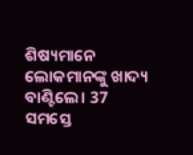ଶିଷ୍ୟମାନେ ଲୋକମାନଙ୍କୁ ଖାଦ୍ୟ ବାଣ୍ଟିଲେ। 37 ସମସ୍ତେ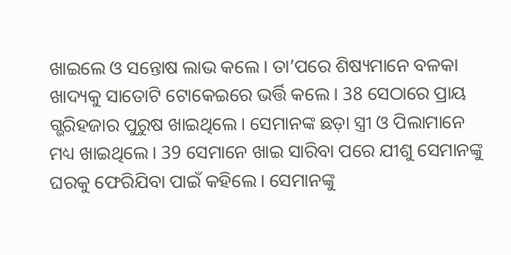ଖାଇଲେ ଓ ସନ୍ତୋଷ ଲାଭ କଲେ। ତା’ପରେ ଶିଷ୍ୟମାନେ ବଳକା ଖାଦ୍ୟକୁ ସାତୋଟି ଟୋକେଇରେ ଭର୍ତ୍ତି କଲେ। 38 ସେଠାରେ ପ୍ରାୟ ଗ୍ଭରିହଜାର ପୁରୁଷ ଖାଇଥିଲେ। ସେମାନଙ୍କ ଛଡ଼ା ସ୍ତ୍ରୀ ଓ ପିଲାମାନେ ମଧ୍ୟ ଖାଇଥିଲେ। 39 ସେମାନେ ଖାଇ ସାରିବା ପରେ ଯୀଶୁ ସେମାନଙ୍କୁ ଘରକୁ ଫେରିଯିବା ପାଇଁ କହିଲେ। ସେମାନଙ୍କୁ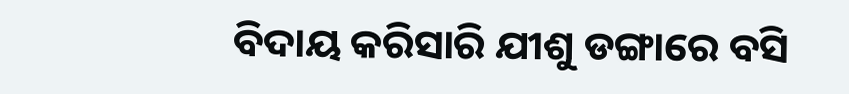ବିଦାୟ କରିସାରି ଯୀଶୁ ଡଙ୍ଗାରେ ବସି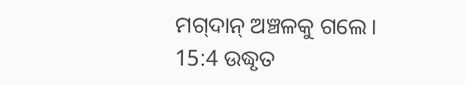ମ‌‌ଗ୍‌‌ଦାନ୍ ଅଞ୍ଚଳକୁ ଗଲେ।
15:4 ଉଦ୍ଧୃତ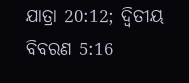ଯାତ୍ରା 20:12; ଦ୍ୱିତୀୟ ବିବରଣ 5:16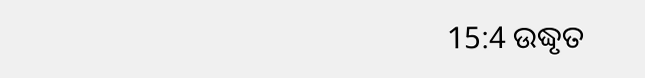15:4 ଉଦ୍ଧୃତ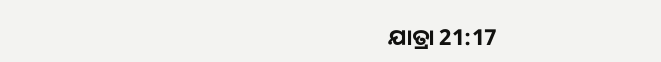ଯାତ୍ରା 21:17